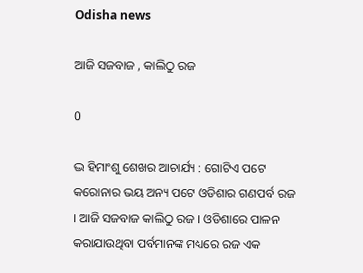Odisha news

ଆଜି ସଜବାଜ , କାଲିଠୁ ରଜ

0

ଦ୍ଭ ହିମାଂଶୁ ଶେଖର ଆଚାର୍ଯ୍ୟ : ଗୋଟିଏ ପଟେ କରୋନାର ଭୟ ଅନ୍ୟ ପଟେ ଓଡିଶାର ଗଣପର୍ବ ରଜ । ଆଜି ସଜବାଜ କାଲିଠୁ ରଜ । ଓଡିଶାରେ ପାଳନ କରାଯାଉଥିବା ପର୍ବମାନଙ୍କ ମଧ୍ୟରେ ରଜ ଏକ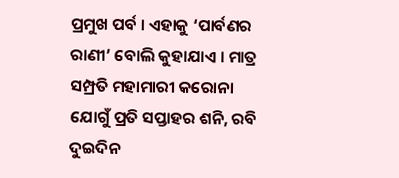ପ୍ରମୁଖ ପର୍ବ । ଏହାକୁ ‘ପାର୍ବଣର ରାଣୀ’ ବୋଲି କୁହାଯାଏ । ମାତ୍ର ସମ୍ପ୍ରତି ମହାମାରୀ କରୋନା ଯୋଗୁଁ ପ୍ରତି ସପ୍ତାହର ଶନି, ରବି ଦୁଇଦିନ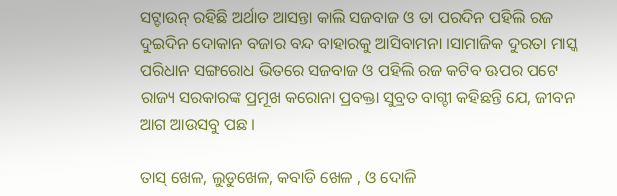ସଟ୍ଡାଉନ୍ ରହିଛି ଅର୍ଥାତ ଆସନ୍ତା କାଲି ସଜବାଜ ଓ ତା ପରଦିନ ପହିଲି ରଜ ଦୁଇଦିନ ଦୋକାନ ବଜାର ବନ୍ଦ ବାହାରକୁ ଆସିବାମନା ।ସାମାଜିକ ଦୁରତା ମାସ୍କ ପରିଧାନ ସଙ୍ଗରୋଧ ଭିତରେ ସଜବାଜ ଓ ପହିଲି ରଜ କଟିବ ଊପର ପଟେ ରାଜ୍ୟ ସରକାରଙ୍କ ପ୍ରମୂଖ କରୋନା ପ୍ରବକ୍ତା ସୁବ୍ରତ ବାଗ୍ଚୀ କହିଛନ୍ତି ଯେ, ଜୀବନ ଆଗ ଆଉସବୁ ପଛ ।

ତାସ୍ ଖେଳ, ଲୁଡୁଖେଳ, କବାଡି ଖେଳ , ଓ ଦୋଳି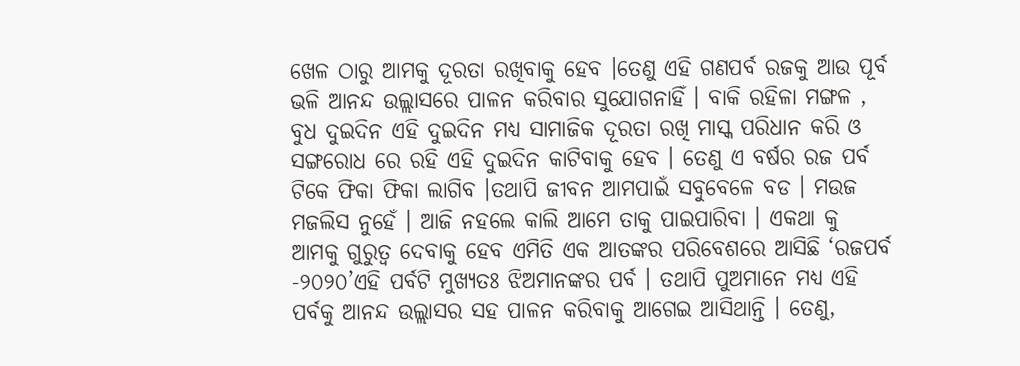ଖେଳ ଠାରୁ ଆମକୁ ଦୂରତା ରଖିବାକୁ ହେବ ।ତେଣୁ ଏହି ଗଣପର୍ବ ରଜକୁ ଆଉ ପୂର୍ବ ଭଳି ଆନନ୍ଦ ଉଲ୍ଲାସରେ ପାଳନ କରିବାର ସୁଯୋଗନାହିଁ । ବାକି ରହିଳା ମଙ୍ଗଳ , ବୁଧ ଦୁଇଦିନ ଏହି ଦୁଇଦିନ ମଧ୍ୟ ସାମାଜିକ ଦୂରତା ରଖି ମାସ୍କ ପରିଧାନ କରି ଓ ସଙ୍ଗରୋଧ ରେ ରହି ଏହି ଦୁଇଦିନ କାଟିବାକୁ ହେବ । ତେଣୁ ଏ ବର୍ଷର ରଜ ପର୍ବ ଟିକେ ଫିକା ଫିକା ଲାଗିବ ।ତଥାପି ଜୀବନ ଆମପାଇଁ ସବୁବେଳେ ବଡ । ମଉଜ ମଜଲିସ ନୁହେଁ । ଆଜି ନହଲେ କାଲି ଆମେ ତାକୁ ପାଇପାରିବା । ଏକଥା କୁ ଆମକୁ ଗୁରୁତ୍ୱ ଦେବାକୁ ହେବ ଏମିତି ଏକ ଆତଙ୍କର ପରିବେଶରେ ଆସିଛି ‘ରଜପର୍ବ -୨୦୨୦’ଏହି ପର୍ବଟି ମୁଖ୍ୟତଃ ଝିଅମାନଙ୍କର ପର୍ବ । ତଥାପି ପୁଅମାନେ ମଧ୍ୟ ଏହି ପର୍ବକୁ ଆନନ୍ଦ ଉଲ୍ଲାସର ସହ ପାଳନ କରିବାକୁ ଆଗେଇ ଆସିଥାନ୍ତି । ତେଣୁ,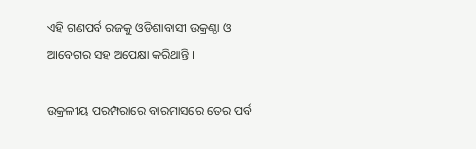ଏହି ଗଣପର୍ବ ରଜକୁ ଓଡିଶାବାସୀ ଉକ୍ରଣ୍ଠା ଓ ଆବେଗର ସହ ଅପେକ୍ଷା କରିଥାନ୍ତି ।

ଉକ୍ରଳୀୟ ପରମ୍ପରାରେ ବାରମାସରେ ତେର ପର୍ବ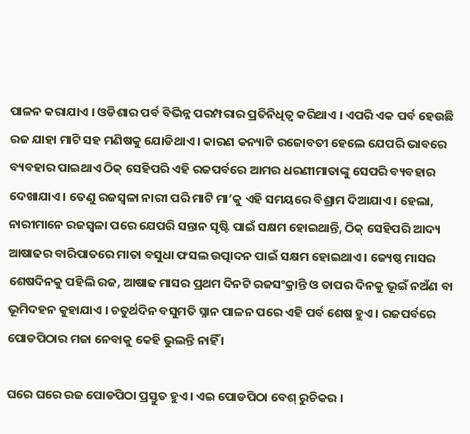ପାଳନ କରାଯାଏ । ଓଡିଶାର ପର୍ବ ବିଭିନ୍ନ ପରମ୍ପରାର ପ୍ରତିନିଧିତ୍ୱ କରିଥାଏ । ଏପରି ଏକ ପର୍ବ ହେଉଛି ରଜ ଯାହା ମାଟି ସହ ମଣିଷକୁ ଯୋଡିଥାଏ । କାରଣ କନ୍ୟାଟି ରଜୋବତୀ ହେଲେ ଯେପରି ଭାବରେ ବ୍ୟବହାର ପାଇଥାଏ ଠିକ୍ ସେହିପରି ଏହି ରଜପର୍ବରେ ଆମର ଧରଣୀମାତାଙ୍କୁ ସେପରି ବ୍ୟବହାର ଦେଖାଯାଏ । ତେଣୁ ରଜସ୍ୱଳା ନାରୀ ପରି ମାଟି ମା’କୁ ଏହି ସମୟରେ ବିଶ୍ରାମ ଦିଆଯାଏ । ହେଲା, ନାରୀମାନେ ରଜସ୍ୱଳା ପରେ ଯେପରି ସନ୍ତାନ ସୃଷ୍ଟି ପାଇଁ ସକ୍ଷମ ହୋଇଥାନ୍ତି, ଠିକ୍ ସେହିପରି ଆଦ୍ୟ ଆଷାଢର ବାରିପାତରେ ମାତା ବସୁଧା ଫସଲ ଉତ୍ପାଦନ ପାଇଁ ସକ୍ଷମ ହୋଇଥାଏ । ଜ୍ୟେଷ୍ଠ ମାସର ଶେଷଦିନକୁ ପହିଲି ରଜ, ଆଷାଢ ମାସର ପ୍ରଥମ ଦିନଟି ରଜସଂକ୍ରାନ୍ତି ଓ ତାପର ଦିନକୁ ଭୂଇଁ ନଅଁଣ ବା ଭୂମିଦହନ କୁହାଯାଏ । ଚତୁର୍ଥଦିନ ବସୁମତି ସ୍ନାନ ପାଳନ ପରେ ଏହି ପର୍ବ ଶେଷ ହୁଏ । ରଜପର୍ବରେ ପୋଡପିଠାର ମଜା ନେବାକୁ କେହି ଭୁଲନ୍ତି ନାହିଁ ।

ଘରେ ଘରେ ରଜ ପୋଡପିଠା ପ୍ରସ୍ତୁତ ହୁଏ । ଏଇ ପୋଡପିଠା ବେଶ୍ ରୁଚିକର ।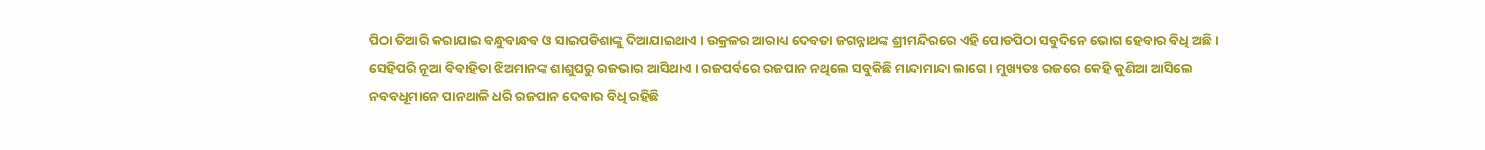ପିଠା ତିଆରି କରାଯାଇ ବନ୍ଧୁବାନ୍ଧବ ଓ ସାଇପଡିଶାଙ୍କୁ ଦିଆଯାଇଥାଏ । ଉକ୍ରଳର ଆରାଧ୍ୟ ଦେବତା ଜଗନ୍ନାଥଙ୍କ ଶ୍ରୀମନ୍ଦିରରେ ଏହି ପୋଡପିଠା ସବୁଦିନେ ଭୋଗ ହେବାର ବିଧି ଅଛି । ସେହିପରି ନୂଆ ବିବାହିତା ଝିଅମାନଙ୍କ ଶାଶୁଘରୁ ରଜଭାର ଆସିଥାଏ । ରଜପର୍ବରେ ରଜପାନ ନଥିଲେ ସବୁକିଛି ମାନ୍ଦାମାନ୍ଦା ଲାଗେ । ମୁଖ୍ୟତଃ ରଜରେ କେହି କୁଣିଆ ଆସିଲେ ନବବଧୂମାନେ ପାନଥାଳି ଧରି ରଜପାନ ଦେବାର ବିଧି ରହିଛି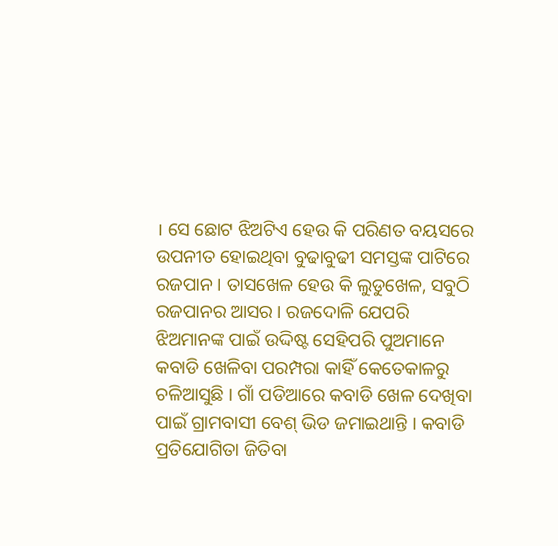। ସେ ଛୋଟ ଝିଅଟିଏ ହେଉ କି ପରିଣତ ବୟସରେ ଉପନୀତ ହୋଇଥିବା ବୁଢାବୁଢୀ ସମସ୍ତଙ୍କ ପାଟିରେ ରଜପାନ । ତାସଖେଳ ହେଉ କି ଲୁଡୁଖେଳ, ସବୁଠି ରଜପାନର ଆସର । ରଜଦୋଳି ଯେପରି ଝିଅମାନଙ୍କ ପାଇଁ ଉଦ୍ଦିଷ୍ଟ ସେହିପରି ପୁଅମାନେ କବାଡି ଖେଳିବା ପରମ୍ପରା କାହିଁ କେତେକାଳରୁ ଚଳିଆସୁଛି । ଗାଁ ପଡିଆରେ କବାଡି ଖେଳ ଦେଖିବା ପାଇଁ ଗ୍ରାମବାସୀ ବେଶ୍ ଭିଡ ଜମାଇଥାନ୍ତି । କବାଡି ପ୍ରତିଯୋଗିତା ଜିତିବା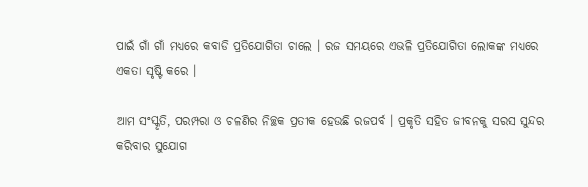ପାଇଁ ଗାଁ ଗାଁ ମଧ୍ୟରେ କବାଡି ପ୍ରତିଯୋଗିତା ଚାଲେ । ରଜ ସମୟରେ ଏଭଳି ପ୍ରତିଯୋଗିତା ଲୋକଙ୍କ ମଧ୍ୟରେ ଏକତା ସୃଷ୍ଟି କରେ ।

ଆମ ସଂସ୍କୃତି, ପରମ୍ପରା ଓ ଚଳଣିର ନିଚ୍ଛକ ପ୍ରତୀକ ହେଉଛି ରଜପର୍ବ । ପ୍ରକୃତି ସହିତ ଜୀବନକୁ ସରସ ସୁନ୍ଦର କରିବାର ସୁଯୋଗ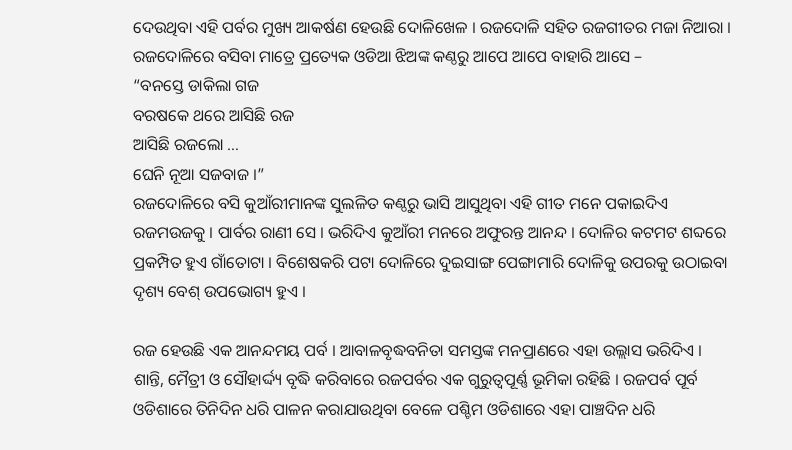ଦେଉଥିବା ଏହି ପର୍ବର ମୁଖ୍ୟ ଆକର୍ଷଣ ହେଉଛି ଦୋଳିଖେଳ । ରଜଦୋଳି ସହିତ ରଜଗୀତର ମଜା ନିଆରା । ରଜଦୋଳିରେ ବସିବା ମାତ୍ରେ ପ୍ରତ୍ୟେକ ଓଡିଆ ଝିଅଙ୍କ କଣ୍ଠରୁ ଆପେ ଆପେ ବାହାରି ଆସେ –
“ବନସ୍ତେ ଡାକିଲା ଗଜ
ବରଷକେ ଥରେ ଆସିଛି ରଜ
ଆସିଛି ରଜଲୋ …
ଘେନି ନୂଆ ସଜବାଜ ।”
ରଜଦୋଳିରେ ବସି କୁଆଁରୀମାନଙ୍କ ସୁଲଳିତ କଣ୍ଠରୁ ଭାସି ଆସୁଥିବା ଏହି ଗୀତ ମନେ ପକାଇଦିଏ ରଜମଉଜକୁ । ପାର୍ବର ରାଣୀ ସେ । ଭରିଦିଏ କୁଆଁରୀ ମନରେ ଅଫୁରନ୍ତ ଆନନ୍ଦ । ଦୋଳିର କଟମଟ ଶବ୍ଦରେ ପ୍ରକମ୍ପିତ ହୁଏ ଗାଁତୋଟା । ବିଶେଷକରି ପଟା ଦୋଳିରେ ଦୁଇସାଙ୍ଗ ପେଙ୍ଗାମାରି ଦୋଳିକୁ ଉପରକୁ ଉଠାଇବା ଦୃଶ୍ୟ ବେଶ୍ ଉପଭୋଗ୍ୟ ହୁଏ ।

ରଜ ହେଉଛି ଏକ ଆନନ୍ଦମୟ ପର୍ବ । ଆବାଳବୃଦ୍ଧବନିତା ସମସ୍ତଙ୍କ ମନପ୍ରାଣରେ ଏହା ଉଲ୍ଲାସ ଭରିଦିଏ । ଶାନ୍ତି, ମୈତ୍ରୀ ଓ ସୌହାର୍ଦ୍ଦ୍ୟ ବୃଦ୍ଧି କରିବାରେ ରଜପର୍ବର ଏକ ଗୁରୁତ୍ୱପୂର୍ଣ୍ଣ ଭୂମିକା ରହିଛି । ରଜପର୍ବ ପୂର୍ବ ଓଡିଶାରେ ତିନିଦିନ ଧରି ପାଳନ କରାଯାଉଥିବା ବେଳେ ପଶ୍ଚିମ ଓଡିଶାରେ ଏହା ପାଞ୍ଚଦିନ ଧରି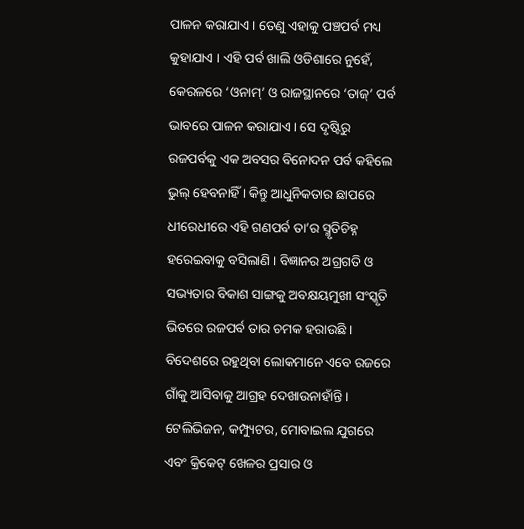ପାଳନ କରାଯାଏ । ତେଣୁ ଏହାକୁ ପଞ୍ଚପର୍ବ ମଧ୍ୟ କୁହାଯାଏ । ଏହି ପର୍ବ ଖାଲି ଓଡିଶାରେ ନୁହେଁ, କେରଳରେ ‘ଓନାମ୍’ ଓ ରାଜସ୍ଥାନରେ ‘ତାଜ୍’ ପର୍ବ ଭାବରେ ପାଳନ କରାଯାଏ । ସେ ଦୃଷ୍ଟିରୁ ରଜପର୍ବକୁ ଏକ ଅବସର ବିନୋଦନ ପର୍ବ କହିଲେ ଭୁଲ୍ ହେବନାହିଁ । କିନ୍ତୁ ଆଧୁନିକତାର ଛାପରେ ଧୀରେଧୀରେ ଏହି ଗଣପର୍ବ ତା’ର ସ୍ମୃତିଚିହ୍ନ ହରେଇବାକୁ ବସିଲାଣି । ବିଜ୍ଞାନର ଅଗ୍ରଗତି ଓ ସଭ୍ୟତାର ବିକାଶ ସାଙ୍ଗକୁ ଅବକ୍ଷୟମୁଖୀ ସଂସ୍କୃତି ଭିତରେ ରଜପର୍ବ ତାର ଚମକ ହରାଉଛି । ବିଦେଶରେ ରହୁଥିବା ଲୋକମାନେ ଏବେ ରଜରେ ଗାଁକୁ ଆସିବାକୁ ଆଗ୍ରହ ଦେଖାଉନାହାଁନ୍ତି । ଟେଲିଭିଜନ, କମ୍ପ୍ୟୁଟର, ମୋବାଇଲ ଯୁଗରେ ଏବଂ କ୍ରିକେଟ୍ ଖେଳର ପ୍ରସାର ଓ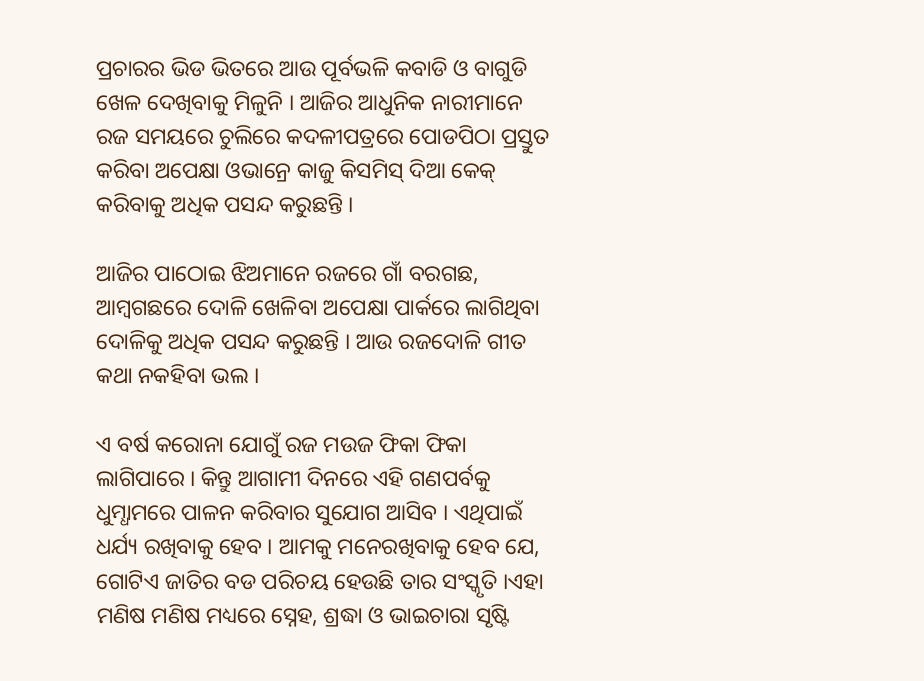ପ୍ରଚାରର ଭିଡ ଭିତରେ ଆଉ ପୂର୍ବଭଳି କବାଡି ଓ ବାଗୁଡି ଖେଳ ଦେଖିବାକୁ ମିଳୁନି । ଆଜିର ଆଧୁନିକ ନାରୀମାନେ ରଜ ସମୟରେ ଚୁଲିରେ କଦଳୀପତ୍ରରେ ପୋଡପିଠା ପ୍ରସ୍ତୁତ କରିବା ଅପେକ୍ଷା ଓଭାନ୍ରେ କାଜୁ କିସମିସ୍ ଦିଆ କେକ୍ କରିବାକୁ ଅଧିକ ପସନ୍ଦ କରୁଛନ୍ତି ।

ଆଜିର ପାଠୋଇ ଝିଅମାନେ ରଜରେ ଗାଁ ବରଗଛ, ଆମ୍ବଗଛରେ ଦୋଳି ଖେଳିବା ଅପେକ୍ଷା ପାର୍କରେ ଲାଗିଥିବା ଦୋଳିକୁ ଅଧିକ ପସନ୍ଦ କରୁଛନ୍ତି । ଆଉ ରଜଦୋଳି ଗୀତ କଥା ନକହିବା ଭଲ ।

ଏ ବର୍ଷ କରୋନା ଯୋଗୁଁ ରଜ ମଉଜ ଫିକା ଫିକା ଲାଗିପାରେ । କିନ୍ତୁ ଆଗାମୀ ଦିନରେ ଏହି ଗଣପର୍ବକୁ ଧୁମ୍ଧାମରେ ପାଳନ କରିବାର ସୁଯୋଗ ଆସିବ । ଏଥିପାଇଁ ଧର୍ଯ୍ୟ ରଖିବାକୁ ହେବ । ଆମକୁ ମନେରଖିବାକୁ ହେବ ଯେ, ଗୋଟିଏ ଜାତିର ବଡ ପରିଚୟ ହେଉଛି ତାର ସଂସ୍କୃତି ।ଏହା ମଣିଷ ମଣିଷ ମଧ୍ୟରେ ସ୍ନେହ, ଶ୍ରଦ୍ଧା ଓ ଭାଇଚାରା ସୃଷ୍ଟି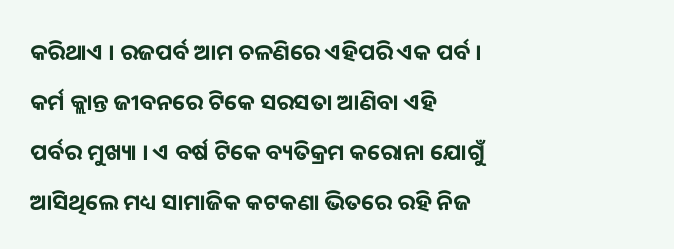କରିଥାଏ । ରଜପର୍ବ ଆମ ଚଳଣିରେ ଏହିପରି ଏକ ପର୍ବ । କର୍ମ କ୍ଲାନ୍ତ ଜୀବନରେ ଟିକେ ସରସତା ଆଣିବା ଏହି ପର୍ବର ମୁଖ୍ୟା । ଏ ବର୍ଷ ଟିକେ ବ୍ୟତିକ୍ରମ କରୋନା ଯୋଗୁଁ ଆସିଥିଲେ ମଧ୍ୟ ସାମାଜିକ କଟକଣା ଭିତରେ ରହି ନିଜ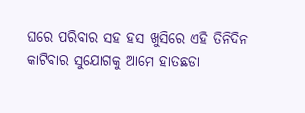ଘରେ ପରିବାର ସହ ହସ ଖୁସିରେ ଏହି ତିନିଦିନ କାଟିବାର ସୁଯୋଗକୁ ଆମେ ହାତଛଡା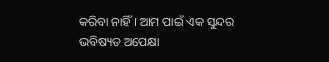କରିବା ନାହିଁ । ଆମ ପାଇଁ ଏକ ସୁନ୍ଦର ଭବିଷ୍ୟତ ଅପେକ୍ଷା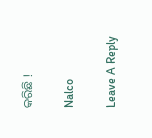କରିଛି !

Nalco

Leave A Reply